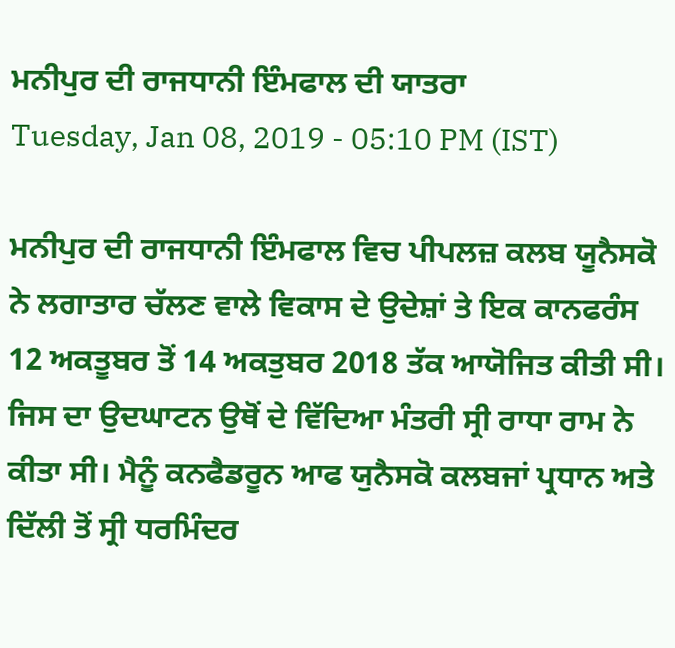ਮਨੀਪੁਰ ਦੀ ਰਾਜਧਾਨੀ ਇੰਮਫਾਲ ਦੀ ਯਾਤਰਾ
Tuesday, Jan 08, 2019 - 05:10 PM (IST)

ਮਨੀਪੁਰ ਦੀ ਰਾਜਧਾਨੀ ਇੰਮਫਾਲ ਵਿਚ ਪੀਪਲਜ਼ ਕਲਬ ਯੂਨੈਸਕੋ ਨੇ ਲਗਾਤਾਰ ਚੱਲਣ ਵਾਲੇ ਵਿਕਾਸ ਦੇ ਉਦੇਸ਼ਾਂ ਤੇ ਇਕ ਕਾਨਫਰੰਸ 12 ਅਕਤੂਬਰ ਤੋਂ 14 ਅਕਤੁਬਰ 2018 ਤੱਕ ਆਯੋਜਿਤ ਕੀਤੀ ਸੀ। ਜਿਸ ਦਾ ਉਦਘਾਟਨ ਉਥੋਂ ਦੇ ਵਿੱਦਿਆ ਮੰਤਰੀ ਸ੍ਰੀ ਰਾਧਾ ਰਾਮ ਨੇ ਕੀਤਾ ਸੀ। ਮੈਨੂੰ ਕਨਫੈਡਰੂਨ ਆਫ ਯੁਨੈਸਕੋ ਕਲਬਜਾਂ ਪ੍ਰਧਾਨ ਅਤੇ ਦਿੱਲੀ ਤੋਂ ਸ੍ਰੀ ਧਰਮਿੰਦਰ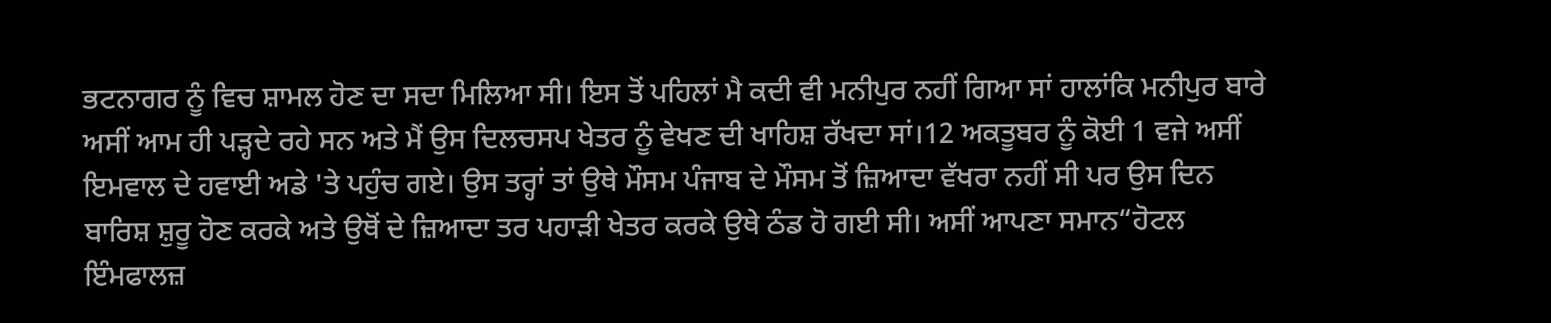ਭਟਨਾਗਰ ਨੂੰ ਵਿਚ ਸ਼ਾਮਲ ਹੋਣ ਦਾ ਸਦਾ ਮਿਲਿਆ ਸੀ। ਇਸ ਤੋਂ ਪਹਿਲਾਂ ਮੈ ਕਦੀ ਵੀ ਮਨੀਪੁਰ ਨਹੀਂ ਗਿਆ ਸਾਂ ਹਾਲਾਂਕਿ ਮਨੀਪੁਰ ਬਾਰੇ ਅਸੀਂ ਆਮ ਹੀ ਪੜ੍ਹਦੇ ਰਹੇ ਸਨ ਅਤੇ ਮੈਂ ਉਸ ਦਿਲਚਸਪ ਖੇਤਰ ਨੂੰ ਵੇਖਣ ਦੀ ਖਾਹਿਸ਼ ਰੱਖਦਾ ਸਾਂ।12 ਅਕਤੂਬਰ ਨੂੰ ਕੋਈ 1 ਵਜੇ ਅਸੀਂ ਇਮਵਾਲ ਦੇ ਹਵਾਈ ਅਡੇ 'ਤੇ ਪਹੁੰਚ ਗਏ। ਉਸ ਤਰ੍ਹਾਂ ਤਾਂ ਉਥੇ ਮੌਸਮ ਪੰਜਾਬ ਦੇ ਮੌਸਮ ਤੋਂ ਜ਼ਿਆਦਾ ਵੱਖਰਾ ਨਹੀਂ ਸੀ ਪਰ ਉਸ ਦਿਨ ਬਾਰਿਸ਼ ਸ਼ੁਰੂ ਹੋਣ ਕਰਕੇ ਅਤੇ ਉਥੋਂ ਦੇ ਜ਼ਿਆਦਾ ਤਰ ਪਹਾੜੀ ਖੇਤਰ ਕਰਕੇ ਉਥੇ ਠੰਡ ਹੋ ਗਈ ਸੀ। ਅਸੀਂ ਆਪਣਾ ਸਮਾਨ“ਹੋਟਲ ਇੰਮਫਾਲਜ਼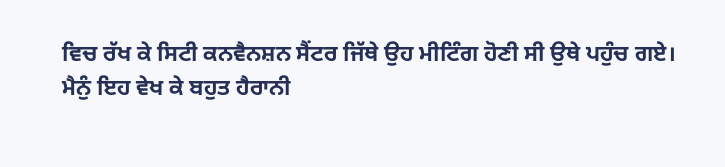ਵਿਚ ਰੱਖ ਕੇ ਸਿਟੀ ਕਨਵੈਨਸ਼ਨ ਸੈਂਟਰ ਜਿੱਥੇ ਉਹ ਮੀਟਿੰਗ ਹੋਣੀ ਸੀ ਉਥੇ ਪਹੁੰਚ ਗਏ।
ਮੈਨੁੰ ਇਹ ਵੇਖ ਕੇ ਬਹੁਤ ਹੈਰਾਨੀ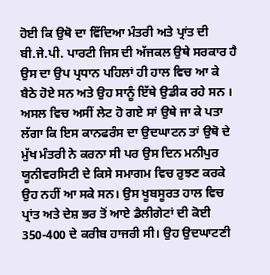ਹੋਈ ਕਿ ਉਥੋ ਦਾ ਵਿੱਦਿਆ ਮੰਤਰੀ ਅਤੇ ਪ੍ਰਾਂਤ ਦੀ ਬੀ.ਜੇ.ਪੀ. ਪਾਰਟੀ ਜਿਸ ਦੀ ਅੱਜਕਲ ਉਥੇ ਸਰਕਾਰ ਹੈ ਉਸ ਦਾ ਉਪ ਪ੍ਰਧਾਨ ਪਹਿਲਾਂ ਹੀ ਹਾਲ ਵਿਚ ਆ ਕੇ ਬੈਠੇ ਹੋਏ ਸਨ ਅਤੇ ਉਹ ਸਾਨੂੰ ਇੱਥੇ ਉਡੀਕ ਰਹੇ ਸਨ । ਅਸਲ ਵਿਚ ਅਸੀਂ ਲੇਟ ਹੋ ਗਏ ਸਾਂ ਉਥੇ ਜਾ ਕੇ ਪਤਾ ਲੱਗਾ ਕਿ ਇਸ ਕਾਨਫਰੰਸ ਦਾ ਉਦਘਾਟਨ ਤਾਂ ਉਥੋ ਦੇ ਮੁੱਖ ਮੰਤਰੀ ਨੇ ਕਰਨਾ ਸੀ ਪਰ ਉਸ ਦਿਨ ਮਨੀਪੁਰ ਯੂਨੀਵਰਸਿਟੀ ਦੇ ਕਿਸੇ ਸਮਾਗਮ ਵਿਚ ਰੁਝਣ ਕਰਕੇ ਉਹ ਨਹੀਂ ਆ ਸਕੇ ਸਨ। ਉਸ ਖੂਬਸੂਰਤ ਹਾਲ ਵਿਚ ਪ੍ਰਾਂਤ ਅਤੇ ਦੇਸ਼ ਭਰ ਤੋਂ ਆਏ ਡੈਲੀਗੇਟਾਂ ਦੀ ਕੋਈ 350-400 ਦੇ ਕਰੀਬ ਹਾਜਰੀ ਸੀ। ਉਹ ਉਦਘਾਟਣੀ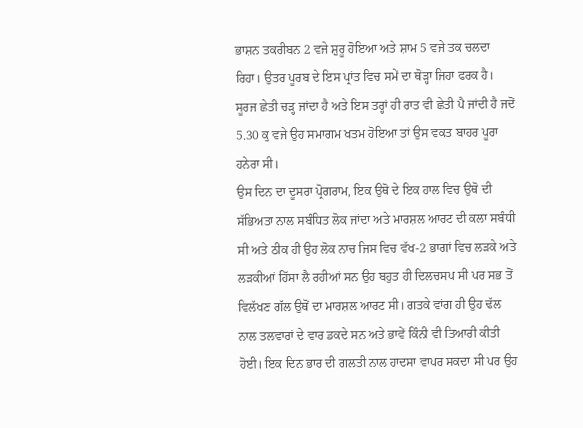ਭਾਸ਼ਨ ਤਕਰੀਬਨ 2 ਵਜੇ ਸ਼ੁਰੂ ਹੋਇਆ ਅਤੇ ਸ਼ਾਮ 5 ਵਜੇ ਤਕ ਚਲਦਾ ਰਿਹਾ। ਉਤਰ ਪੂਰਬ ਦੇ ਇਸ ਪ੍ਰਾਂਤ ਵਿਚ ਸਮੇਂ ਦਾ ਥੋੜ੍ਹਾ ਜਿਹਾ ਫਰਕ ਹੈ। ਸੂਰਜ ਛੇਤੀ ਚੜ੍ਹ ਜਾਂਦਾ ਹੈ ਅਤੇ ਇਸ ਤਰ੍ਹਾਂ ਹੀ ਰਾਤ ਵੀ ਛੇਤੀ ਪੈ ਜਾਂਦੀ ਹੈ ਜਦੋਂ 5.30 ਕੁ ਵਜੇ ਉਹ ਸਮਾਗਮ ਖਤਮ ਹੋਇਆ ਤਾਂ ਉਸ ਵਕਤ ਬਾਹਰ ਪੂਰਾ ਹਨੇਰਾ ਸੀ।
ਉਸ ਦਿਨ ਦਾ ਦੂਸਰਾ ਪ੍ਰੋਗਰਾਮ, ਇਕ ਉਥੋ ਦੇ ਇਕ ਹਾਲ ਵਿਚ ਉਥੋ ਦੀ ਸੱਭਿਅਤਾ ਨਾਲ ਸਬੰਧਿਤ ਲੋਕ ਜਾਂਦਾ ਅਤੇ ਮਾਰਸ਼ਲ ਆਰਟ ਦੀ ਕਲਾ ਸਬੰਧੀ ਸੀ ਅਤੇ ਠੀਕ ਹੀ ਉਹ ਲੋਕ ਨਾਚ ਜਿਸ ਵਿਚ ਵੱਖ-2 ਭਾਗਾਂ ਵਿਚ ਲੜਕੇ ਅਤੇ ਲੜਕੀਆਂ ਹਿੱਸਾ ਲੈ ਰਹੀਆਂ ਸਨ ਉਹ ਬਹੁਤ ਹੀ ਦਿਲਚਸਪ ਸੀ ਪਰ ਸਭ ਤੋਂ ਵਿਲੱਖਣ ਗੱਲ ਉਥੋਂ ਦਾ ਮਾਰਸ਼ਲ ਆਰਟ ਸੀ। ਗਤਕੇ ਵਾਂਗ ਹੀ ਉਹ ਢੱਲ ਨਾਲ ਤਲਵਾਰਾਂ ਦੇ ਵਾਰ ਡਕਦੇ ਸਨ ਅਤੇ ਭਾਵੇਂ ਕਿੰਨੀ ਵੀ ਤਿਆਰੀ ਕੀਤੀ ਹੋਈ। ਇਕ ਦਿਨ ਭਾਰ ਦੀ ਗਲਤੀ ਨਾਲ ਹਾਦਸਾ ਵਾਪਰ ਸਕਦਾ ਸੀ ਪਰ ਉਹ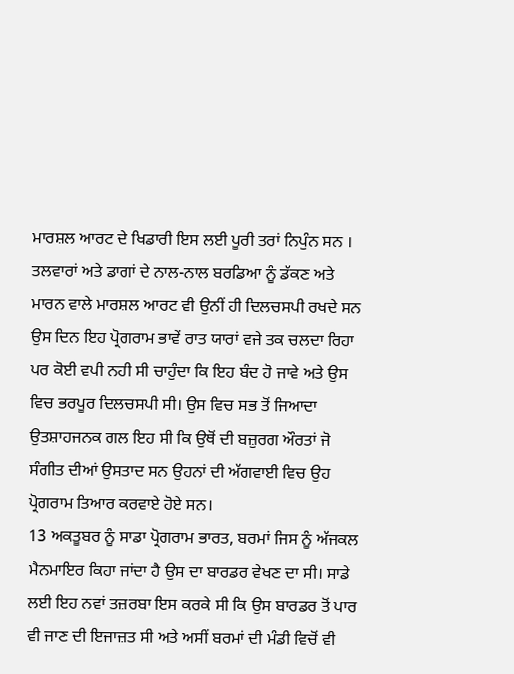ਮਾਰਸ਼ਲ ਆਰਟ ਦੇ ਖਿਡਾਰੀ ਇਸ ਲਈ ਪੂਰੀ ਤਰਾਂ ਨਿਪੁੰਨ ਸਨ । ਤਲਵਾਰਾਂ ਅਤੇ ਡਾਗਾਂ ਦੇ ਨਾਲ-ਨਾਲ ਬਰਡਿਆ ਨੂੰ ਡੱਕਣ ਅਤੇ ਮਾਰਨ ਵਾਲੇ ਮਾਰਸ਼ਲ ਆਰਟ ਵੀ ਉਨੀਂ ਹੀ ਦਿਲਚਸਪੀ ਰਖਦੇ ਸਨ ਉਸ ਦਿਨ ਇਹ ਪ੍ਰੋਗਰਾਮ ਭਾਵੇਂ ਰਾਤ ਯਾਰਾਂ ਵਜੇ ਤਕ ਚਲਦਾ ਰਿਹਾ ਪਰ ਕੋਈ ਵਪੀ ਨਹੀ ਸੀ ਚਾਹੁੰਦਾ ਕਿ ਇਹ ਬੰਦ ਹੋ ਜਾਵੇ ਅਤੇ ਉਸ ਵਿਚ ਭਰਪੂਰ ਦਿਲਚਸਪੀ ਸੀ। ਉਸ ਵਿਚ ਸਭ ਤੋਂ ਜਿਆਦਾ ਉਤਸ਼ਾਹਜਨਕ ਗਲ ਇਹ ਸੀ ਕਿ ਉਥੋਂ ਦੀ ਬਜ਼ੁਰਗ ਔਰਤਾਂ ਜੋ ਸੰਗੀਤ ਦੀਆਂ ਉਸਤਾਦ ਸਨ ਉਹਨਾਂ ਦੀ ਅੱਗਵਾਈ ਵਿਚ ਉਹ ਪ੍ਰੋਗਰਾਮ ਤਿਆਰ ਕਰਵਾਏ ਹੋਏ ਸਨ।
13 ਅਕਤੂਬਰ ਨੂੰ ਸਾਡਾ ਪ੍ਰੋਗਰਾਮ ਭਾਰਤ, ਬਰਮਾਂ ਜਿਸ ਨੂੰ ਅੱਜਕਲ ਮੈਨਮਾਇਰ ਕਿਹਾ ਜਾਂਦਾ ਹੈ ਉਸ ਦਾ ਬਾਰਡਰ ਵੇਖਣ ਦਾ ਸੀ। ਸਾਡੇ ਲਈ ਇਹ ਨਵਾਂ ਤਜ਼ਰਬਾ ਇਸ ਕਰਕੇ ਸੀ ਕਿ ਉਸ ਬਾਰਡਰ ਤੋਂ ਪਾਰ ਵੀ ਜਾਣ ਦੀ ਇਜਾਜ਼ਤ ਸੀ ਅਤੇ ਅਸੀਂ ਬਰਮਾਂ ਦੀ ਮੰਡੀ ਵਿਚੋਂ ਵੀ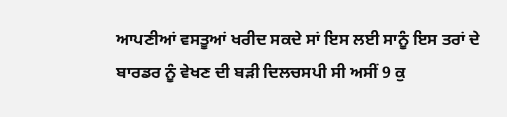ਆਪਣੀਆਂ ਵਸਤੂਆਂ ਖਰੀਦ ਸਕਦੇ ਸਾਂ ਇਸ ਲਈ ਸਾਨੂੰ ਇਸ ਤਰਾਂ ਦੇ ਬਾਰਡਰ ਨੂੰ ਵੇਖਣ ਦੀ ਬੜੀ ਦਿਲਚਸਪੀ ਸੀ ਅਸੀਂ 9 ਕੁ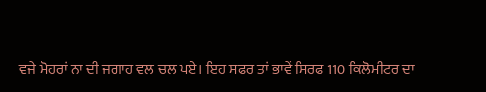ਵਜੇ ਮੋਹਰਾਂ ਨਾ ਦੀ ਜਗਾਹ ਵਲ ਚਲ ਪਏ। ਇਹ ਸਫਰ ਤਾਂ ਭਾਵੇਂ ਸਿਰਫ 110 ਕਿਲੋਮੀਟਰ ਦਾ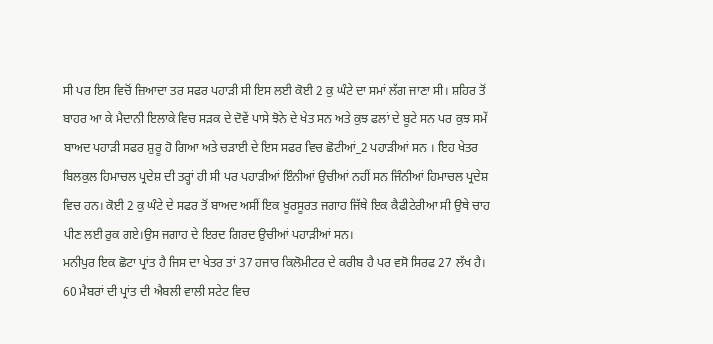ਸੀ ਪਰ ਇਸ ਵਿਚੋਂ ਜ਼ਿਆਦਾ ਤਰ ਸਫਰ ਪਹਾੜੀ ਸੀ ਇਸ ਲਈ ਕੋਈ 2 ਕੁ ਘੰਟੇ ਦਾ ਸਮਾਂ ਲੱਗ ਜਾਣਾ ਸੀ। ਸ਼ਹਿਰ ਤੋਂ ਬਾਹਰ ਆ ਕੇ ਮੈਦਾਨੀ ਇਲਾਕੇ ਵਿਚ ਸੜਕ ਦੇ ਦੋਵੇਂ ਪਾਸੇ ਝੋਨੇ ਦੇ ਖੇਤ ਸਨ ਅਤੇ ਕੁਝ ਫਲਾਂ ਦੇ ਬੂਟੇ ਸਨ ਪਰ ਕੁਝ ਸਮੇਂ ਬਾਅਦ ਪਹਾੜੀ ਸਫਰ ਸ਼ੁਰੂ ਹੋ ਗਿਆ ਅਤੇ ਚੜਾਈ ਦੇ ਇਸ ਸਫਰ ਵਿਚ ਛੋਟੀਆਂ_2 ਪਹਾੜੀਆਂ ਸਨ । ਇਹ ਖੇਤਰ ਬਿਲਕੁਲ ਹਿਮਾਚਲ ਪ੍ਰਦੇਸ਼ ਦੀ ਤਰ੍ਹਾਂ ਹੀ ਸੀ ਪਰ ਪਹਾੜੀਆਂ ਇੰਨੀਆਂ ਉਚੀਆਂ ਨਹੀਂ ਸਨ ਜਿੰਨੀਆਂ ਹਿਮਾਚਲ ਪ੍ਰਦੇਸ਼ ਵਿਚ ਹਨ। ਕੋਈ 2 ਕੁ ਘੰਟੇ ਦੇ ਸਫਰ ਤੋਂ ਬਾਅਦ ਅਸੀਂ ਇਕ ਖੂਰਸੂਰਤ ਜਗਾਹ ਜਿੱਥੇ ਇਕ ਕੈਫੀਟੇਰੀਆ ਸੀ ਉਥੇ ਚਾਹ ਪੀਣ ਲਈ ਰੁਕ ਗਏ।ਉਸ ਜਗਾਹ ਦੇ ਇਰਦ ਗਿਰਦ ਉਚੀਆਂ ਪਹਾੜੀਆਂ ਸਨ।
ਮਨੀਪੁਰ ਇਕ ਛੋਟਾ ਪ੍ਰਾਂਤ ਹੈ ਜਿਸ ਦਾ ਖੇਤਰ ਤਾਂ 37 ਹਜਾਰ ਕਿਲੋਮੀਟਰ ਦੇ ਕਰੀਬ ਹੈ ਪਰ ਵਸੋ ਸਿਰਫ 27 ਲੱਖ ਹੈ। 60 ਮੈਬਰਾਂ ਦੀ ਪ੍ਰਾਂਤ ਦੀ ਐਬਲੀ ਵਾਲੀ ਸਟੇਟ ਵਿਚ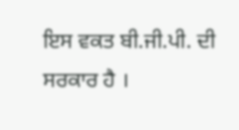ਇਸ ਵਕਤ ਬੀ.ਜੀ.ਪੀ. ਦੀ ਸਰਕਾਰ ਹੈ ।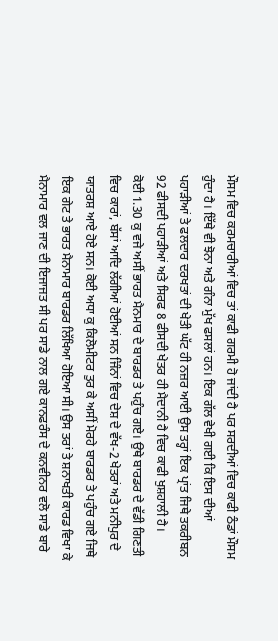ਮੌਸਮ ਵਿਚ ਕਰਮਚਾਰੀਆਂ ਵਿਚ ਤਾਂ ਕਾਫੀ ਗਰਮੀ ਹੋ ਜਾਂਦੀ ਹੈ ਪਰ ਸਰਦੀਆਂ ਵਿਚ ਕਾਫੀ ਠੰਡਾਂ ਮੌਸਮ ਹੁੰਦਾ ਹੈ। ਇੱਥੇ ਵੀ ਝੋਨਾ ਅਤੇ ਗੰਨਾ ਮੁੱਖ ਫਸਲਾਂ ਹਨ। ਇਕ ਗੱਲ ਵੇਖੀ ਗਈ ਕਿ ਇਸ ਦੀਆਂ ਪਹਾੜੀਆਂ ਤੇ ਫਲਦਾਰ ਦਰਖਤਾਂ ਦੀ ਖੇਤੀ ਘੱਟ ਹੀ ਨਜ਼ਰ ਆਈ ਉਸ ਤਰ੍ਹਾਂ ਇਕ ਪ੍ਰਾਂਤ ਜਿਥੇ ਤਕਰੀਬਨ 92 ਫੀਸਦੀ ਪਹਾੜੀਆਂ ਅਤੇ ਸਿਰਫ 8 ਫੀਸਦੀ ਖੇਤਰ ਹੀ ਮੈਦਾਨੀ ਹੈ ਵਿਚ ਕਾਫੀ ਖੁਸ਼ਹਾਲੀ ਹੈ।
ਕੋਈ 1.30 ਕੁ ਵਜੇ ਅਸੀਂ ਭਾਰਤ ਮੈਨਮਾਰ ਦੇ ਬਾਰਡਰ ਤੇ ਪਹੁੰਚ ਗਏ। ਉਥੇ ਬਾਰਡਰ ਦੇ ਵੱਡੀ ਗਿਣਤੀ ਵਿਚ ਕਾਰਾਂ, ਬੱਸਾਂ ਆਦਿ ਲੱਗੀਆਂ ਹੋਈਆਂ ਸਨ ਜਿੰਨਾਂ ਵਿਚ ਦੇਸ਼ ਦੇ ਵੱਖ-2 ਖੇਤਰਾਂ ਅਤੇ ਮਨੀਪੁਰ ਦੇ ਯਾਤਰਸ਼ ਆਏ ਹੋਏ ਸਨ। ਕੋਈ ਅਧਾ ਕੁ ਕਿਲੋਮੀਟਰ ਤੁਰ ਕੇ ਅਸੀਂ ਮੋਰਹੇ ਬਾਰਡਰ ਤੇ ਪਹੁੰਚ ਗਏ ਜਿਥੇ ਇਕ ਗੇਟ ਤੇ ਭਾਰਤ ਮੈਨਾਮਾਰ ਬਾਰਡਰ ਲਿੱਖਿਆ ਹੋਇਆ ਸੀ। ਉਸ ਤਰਾਂ ਤੇ ਸ਼ਨਾਖਤੀ ਕਾਰਡ ਵਿਖਾ ਕੇ ਮੈਨਾਮਾਰ ਵਲ ਜਾਣ ਦੀ ਇਜਾਜਤ ਸੀ ਪਰ ਸਾਡੇ ਨਾਲ ਗਏ ਕਾਨਫਰੰਸ ਦੇ ਕਨਵੀਨਰ ਵਲੋ ਸਾਡੇ ਬਾਰੇ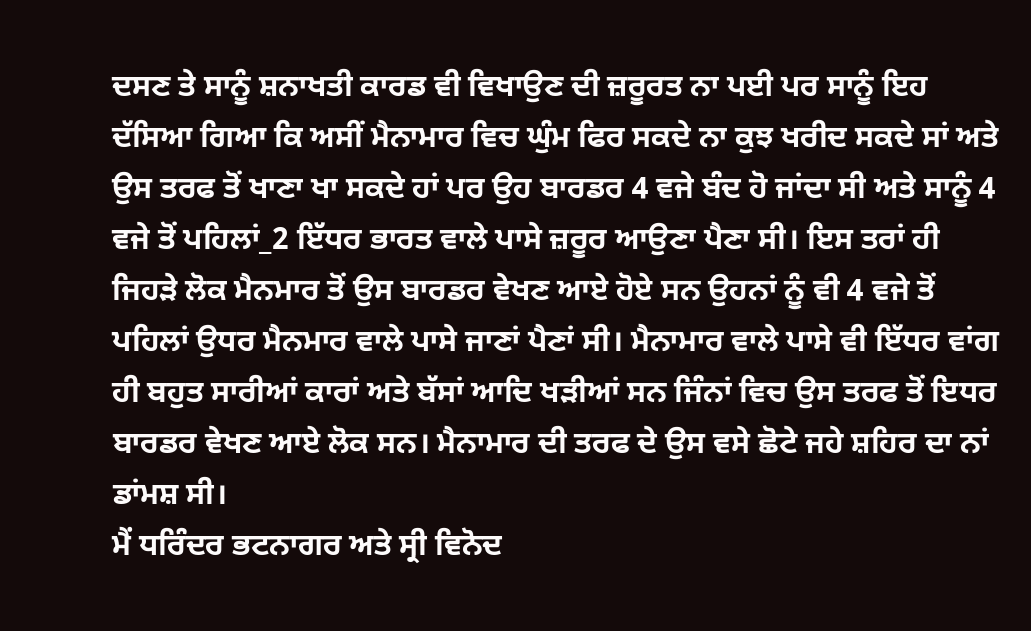ਦਸਣ ਤੇ ਸਾਨੂੰ ਸ਼ਨਾਖਤੀ ਕਾਰਡ ਵੀ ਵਿਖਾਉਣ ਦੀ ਜ਼ਰੂਰਤ ਨਾ ਪਈ ਪਰ ਸਾਨੂੰ ਇਹ ਦੱਸਿਆ ਗਿਆ ਕਿ ਅਸੀਂ ਮੈਨਾਮਾਰ ਵਿਚ ਘੁੰਮ ਫਿਰ ਸਕਦੇ ਨਾ ਕੁਝ ਖਰੀਦ ਸਕਦੇ ਸਾਂ ਅਤੇ ਉਸ ਤਰਫ ਤੋਂ ਖਾਣਾ ਖਾ ਸਕਦੇ ਹਾਂ ਪਰ ਉਹ ਬਾਰਡਰ 4 ਵਜੇ ਬੰਦ ਹੋ ਜਾਂਦਾ ਸੀ ਅਤੇ ਸਾਨੂੰ 4 ਵਜੇ ਤੋਂ ਪਹਿਲਾਂ_2 ਇੱਧਰ ਭਾਰਤ ਵਾਲੇ ਪਾਸੇ ਜ਼ਰੂਰ ਆਉਣਾ ਪੈਣਾ ਸੀ। ਇਸ ਤਰਾਂ ਹੀ ਜਿਹੜੇ ਲੋਕ ਮੈਨਮਾਰ ਤੋਂ ਉਸ ਬਾਰਡਰ ਵੇਖਣ ਆਏ ਹੋਏ ਸਨ ਉਹਨਾਂ ਨੂੰ ਵੀ 4 ਵਜੇ ਤੋਂ ਪਹਿਲਾਂ ਉਧਰ ਮੈਨਮਾਰ ਵਾਲੇ ਪਾਸੇ ਜਾਣਾਂ ਪੈਣਾਂ ਸੀ। ਮੈਨਾਮਾਰ ਵਾਲੇ ਪਾਸੇ ਵੀ ਇੱਧਰ ਵਾਂਗ ਹੀ ਬਹੁਤ ਸਾਰੀਆਂ ਕਾਰਾਂ ਅਤੇ ਬੱਸਾਂ ਆਦਿ ਖੜੀਆਂ ਸਨ ਜਿੰਨਾਂ ਵਿਚ ਉਸ ਤਰਫ ਤੋਂ ਇਧਰ ਬਾਰਡਰ ਵੇਖਣ ਆਏ ਲੋਕ ਸਨ। ਮੈਨਾਮਾਰ ਦੀ ਤਰਫ ਦੇ ਉਸ ਵਸੇ ਛੋਟੇ ਜਹੇ ਸ਼ਹਿਰ ਦਾ ਨਾਂ ਡਾਂਮਸ਼ ਸੀ।
ਮੈਂ ਧਰਿੰਦਰ ਭਟਨਾਗਰ ਅਤੇ ਸ੍ਰੀ ਵਿਨੋਦ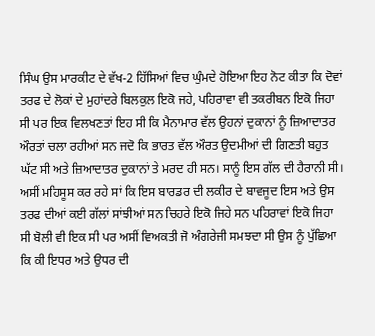ਸਿੰਘ ਉਸ ਮਾਰਕੀਟ ਦੇ ਵੱਖ-2 ਹਿੱਸਿਆਂ ਵਿਚ ਘੁੰਮਦੇ ਹੋਇਆ ਇਹ ਨੋਟ ਕੀਤਾ ਕਿ ਦੋਵਾਂ ਤਰਫ ਦੇ ਲੋਕਾਂ ਦੇ ਮੁਹਾਂਦਰੇ ਬਿਲਕੁਲ ਇਕੋ ਜਹੇ, ਪਹਿਰਾਵਾ ਵੀ ਤਕਰੀਬਨ ਇਕੋ ਜਿਹਾ ਸੀ ਪਰ ਇਕ ਵਿਲਖਣਤਾਂ ਇਹ ਸੀ ਕਿ ਮੈਨਾਮਾਰ ਵੱਲ ਉਹਨਾਂ ਦੁਕਾਨਾਂ ਨੂੰ ਜ਼ਿਆਦਾਤਰ ਔਰਤਾਂ ਚਲਾ ਰਹੀਆਂ ਸਨ ਜਦੋ ਕਿ ਭਾਰਤ ਵੱਲ ਔਰਤ ਉਦਮੀਆਂ ਦੀ ਗਿਣਤੀ ਬਹੁਤ ਘੱਟ ਸੀ ਅਤੇ ਜ਼ਿਆਦਾਤਰ ਦੁਕਾਨਾਂ ਤੇ ਮਰਦ ਹੀ ਸਨ। ਸਾਨੂੰ ਇਸ ਗੱਲ ਦੀ ਹੈਰਾਨੀ ਸੀ। ਅਸੀਂ ਮਹਿਸੂਸ ਕਰ ਰਹੇ ਸਾਂ ਕਿ ਇਸ ਬਾਰਡਰ ਦੀ ਲਕੀਰ ਦੇ ਬਾਵਜੂਦ ਇਸ ਅਤੇ ਉਸ ਤਰਫ ਦੀਆਂ ਕਈ ਗੱਲਾਂ ਸਾਂਝੀਆਂ ਸਨ ਚਿਹਰੇ ਇਕੋ ਜਿਹੇ ਸਨ ਪਹਿਰਾਵਾਂ ਇਕੋ ਜਿਹਾ ਸੀ ਬੋਲੀ ਵੀ ਇਕ ਸੀ ਪਰ ਅਸੀਂ ਵਿਅਕਤੀ ਜੋ ਅੰਗਰੇਜੀ ਸਮਝਦਾ ਸੀ ਉਸ ਨੂੰ ਪੁੱਛਿਆ ਕਿ ਕੀ ਇਧਰ ਅਤੇ ਉਧਰ ਦੀ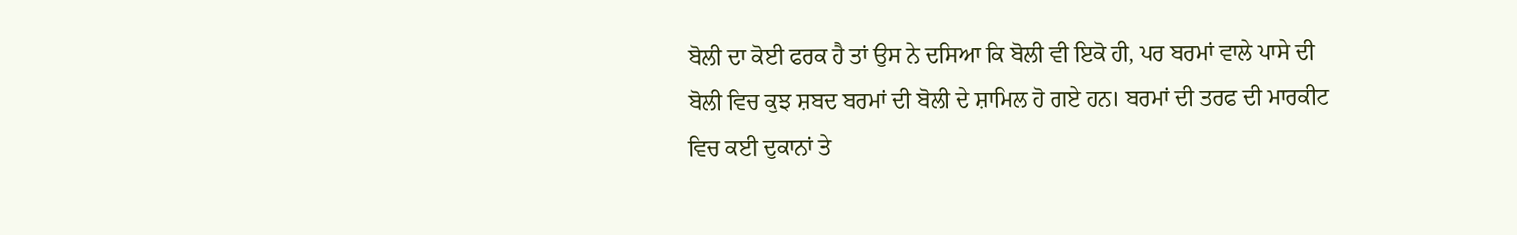ਬੋਲੀ ਦਾ ਕੋਈ ਫਰਕ ਹੈ ਤਾਂ ਉਸ ਨੇ ਦਸਿਆ ਕਿ ਬੋਲੀ ਵੀ ਇਕੋ ਹੀ, ਪਰ ਬਰਮਾਂ ਵਾਲੇ ਪਾਸੇ ਦੀ ਬੋਲੀ ਵਿਚ ਕੁਝ ਸ਼ਬਦ ਬਰਮਾਂ ਦੀ ਬੋਲੀ ਦੇ ਸ਼ਾਮਿਲ ਹੋ ਗਏ ਹਨ। ਬਰਮਾਂ ਦੀ ਤਰਫ ਦੀ ਮਾਰਕੀਟ ਵਿਚ ਕਈ ਦੁਕਾਨਾਂ ਤੇ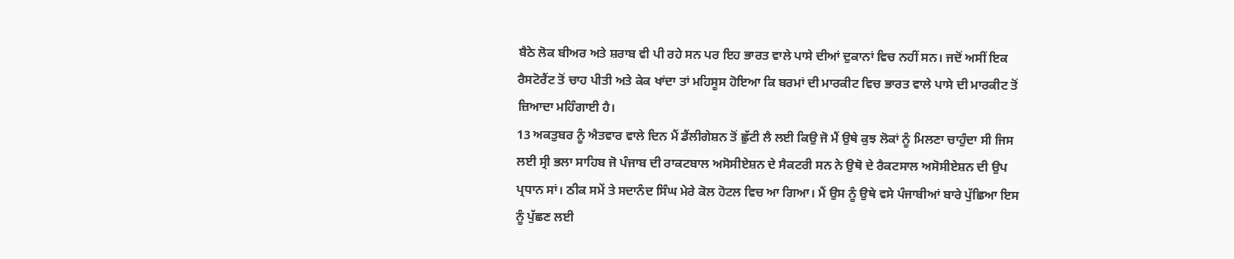ਬੈਠੇ ਲੋਕ ਬੀਅਰ ਅਤੇ ਸ਼ਰਾਬ ਵੀ ਪੀ ਰਹੇ ਸਨ ਪਰ ਇਹ ਭਾਰਤ ਵਾਲੇ ਪਾਸੇ ਦੀਆਂ ਦੁਕਾਨਾਂ ਵਿਚ ਨਹੀਂ ਸਨ। ਜਦੋਂ ਅਸੀਂ ਇਕ ਰੈਸਟੋਰੈਂਟ ਤੋਂ ਚਾਹ ਪੀਤੀ ਅਤੇ ਕੇਕ ਖਾਂਦਾ ਤਾਂ ਮਹਿਸੂਸ ਹੋਇਆ ਕਿ ਬਰਮਾਂ ਦੀ ਮਾਰਕੀਟ ਵਿਚ ਭਾਰਤ ਵਾਲੇ ਪਾਸੇ ਦੀ ਮਾਰਕੀਟ ਤੋਂ ਜ਼ਿਆਦਾ ਮਹਿੰਗਾਈ ਹੈ।
13 ਅਕਤੁਬਰ ਨੂੰ ਐਤਵਾਰ ਵਾਲੇ ਦਿਨ ਮੈਂ ਡੈਂਲੀਗੇਸ਼ਨ ਤੋਂ ਛੁੱਟੀ ਲੈ ਲਈ ਕਿਉ ਜੋ ਮੈਂ ਉਥੇ ਕੁਝ ਲੋਕਾਂ ਨੂੰ ਮਿਲਣਾ ਚਾਹੁੰਦਾ ਸੀ ਜਿਸ ਲਈ ਸ੍ਰੀ ਭਲਾ ਸਾਹਿਬ ਜੋ ਪੰਜਾਬ ਦੀ ਰਾਕਟਬਾਲ ਅਸੋਸੀਏਸ਼ਨ ਦੇ ਸੈਕਟਰੀ ਸਨ ਨੇ ਉਥੋ ਦੇ ਰੈਕਟਸਾਲ ਅਸੋਸੀਏਸ਼ਨ ਦੀ ਉਪ ਪ੍ਰਧਾਨ ਸਾਂ। ਠੀਕ ਸਮੇਂ ਤੇ ਸਦਾਨੰਦ ਸਿੰਘ ਮੇਰੇ ਕੋਲ ਹੋਟਲ ਵਿਚ ਆ ਗਿਆ। ਮੈਂ ਉਸ ਨੂੰ ਉਥੇ ਵਸੇ ਪੰਜਾਬੀਆਂ ਬਾਰੇ ਪੁੱਛਿਆ ਇਸ ਨੂੰ ਪੁੱਛਣ ਲਈ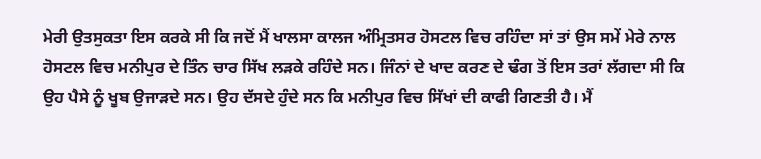ਮੇਰੀ ਉਤਸੁਕਤਾ ਇਸ ਕਰਕੇ ਸੀ ਕਿ ਜਦੋਂ ਮੈਂ ਖਾਲਸਾ ਕਾਲਜ ਅੰਮ੍ਰਿਤਸਰ ਹੋਸਟਲ ਵਿਚ ਰਹਿੰਦਾ ਸਾਂ ਤਾਂ ਉਸ ਸਮੇਂ ਮੇਰੇ ਨਾਲ ਹੋਸਟਲ ਵਿਚ ਮਨੀਪੁਰ ਦੇ ਤਿੰਨ ਚਾਰ ਸਿੱਖ ਲੜਕੇ ਰਹਿੰਦੇ ਸਨ। ਜਿੰਨਾਂ ਦੇ ਖਾਦ ਕਰਣ ਦੇ ਢੰਗ ਤੋਂ ਇਸ ਤਰਾਂ ਲੱਗਦਾ ਸੀ ਕਿ ਉਹ ਪੈਸੇ ਨੂੰ ਖੂਬ ਉਜਾੜਦੇ ਸਨ। ਉਹ ਦੱਸਦੇ ਹੁੰਦੇ ਸਨ ਕਿ ਮਨੀਪੁਰ ਵਿਚ ਸਿੱਖਾਂ ਦੀ ਕਾਫੀ ਗਿਣਤੀ ਹੈ। ਮੈਂ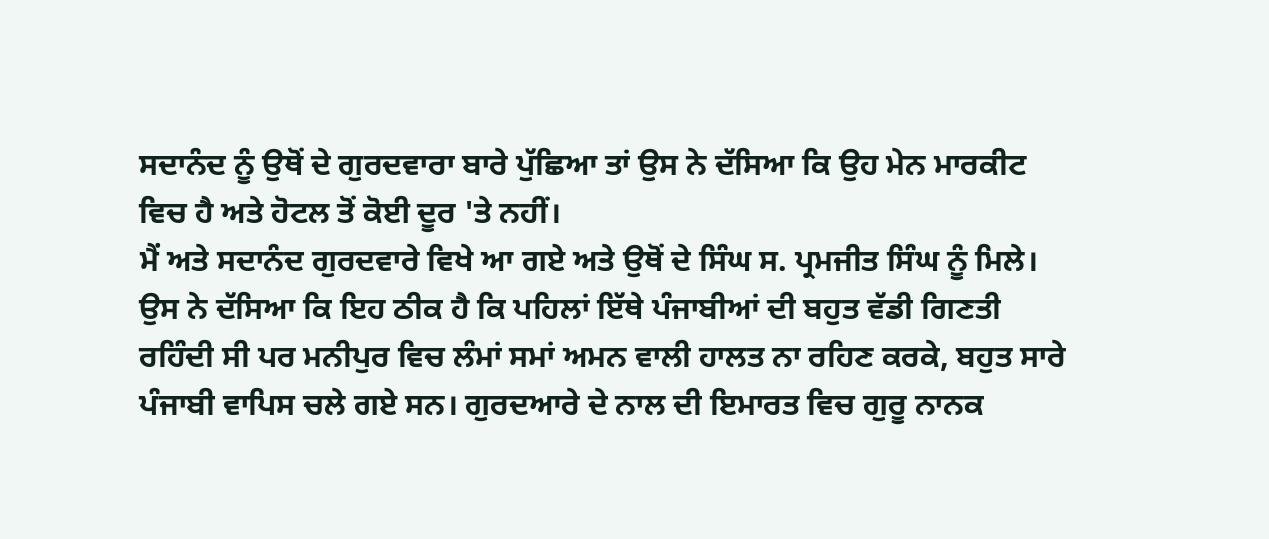ਸਦਾਨੰਦ ਨੂੰ ਉਥੋਂ ਦੇ ਗੁਰਦਵਾਰਾ ਬਾਰੇ ਪੁੱਛਿਆ ਤਾਂ ਉਸ ਨੇ ਦੱਸਿਆ ਕਿ ਉਹ ਮੇਨ ਮਾਰਕੀਟ ਵਿਚ ਹੈ ਅਤੇ ਹੋਟਲ ਤੋਂ ਕੋਈ ਦੂਰ 'ਤੇ ਨਹੀਂ।
ਮੈਂ ਅਤੇ ਸਦਾਨੰਦ ਗੁਰਦਵਾਰੇ ਵਿਖੇ ਆ ਗਏ ਅਤੇ ਉਥੋਂ ਦੇ ਸਿੰਘ ਸ. ਪ੍ਰਮਜੀਤ ਸਿੰਘ ਨੂੰ ਮਿਲੇ। ਉਸ ਨੇ ਦੱਸਿਆ ਕਿ ਇਹ ਠੀਕ ਹੈ ਕਿ ਪਹਿਲਾਂ ਇੱਥੇ ਪੰਜਾਬੀਆਂ ਦੀ ਬਹੁਤ ਵੱਡੀ ਗਿਣਤੀ ਰਹਿੰਦੀ ਸੀ ਪਰ ਮਨੀਪੁਰ ਵਿਚ ਲੰਮਾਂ ਸਮਾਂ ਅਮਨ ਵਾਲੀ ਹਾਲਤ ਨਾ ਰਹਿਣ ਕਰਕੇ, ਬਹੁਤ ਸਾਰੇ ਪੰਜਾਬੀ ਵਾਪਿਸ ਚਲੇ ਗਏ ਸਨ। ਗੁਰਦਆਰੇ ਦੇ ਨਾਲ ਦੀ ਇਮਾਰਤ ਵਿਚ ਗੁਰੂ ਨਾਨਕ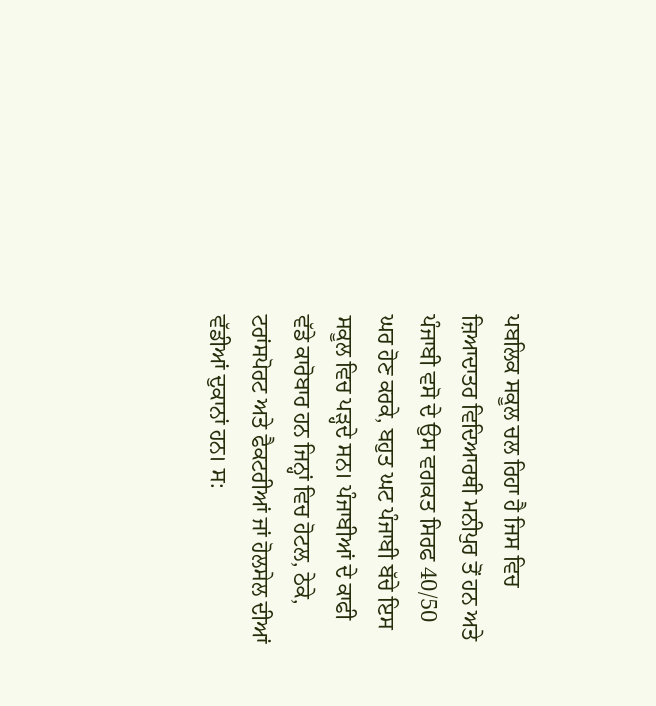ਪਬਲਿਕ ਸਕੂਲ ਚਲ ਰਿਹਾ ਹੈ ਜਿਸ ਵਿਚ ਜ਼ਿਆਦਾਤਰ ਵਿਦਿਆਰਥੀ ਮਨੀਪੁਰ ਤੋਂ ਹਨ ਅਤੇ ਪੰਜਾਬੀ ਵਸੋ ਦੇ ਉਸ ਵਗਕਤ ਸਿਰਫ 40/50 ਘਰ ਹੋਣ ਕਰਕੇ, ਬਹੁਤ ਘਟ ਪੰਜਾਬੀ ਬੱਚੇ ਇਸ ਸਕੂਲ ਵਿਚ ਪੜ੍ਹਦੇ ਸਨ। ਪੰਜਾਬੀਆਂ ਦੇ ਕਾਫੀ ਵੱਡੇ ਕਾਰੋਬਾਰ ਹਨ ਜਿਨ੍ਹਾਂ ਵਿਚ ਹੋਟਲ, ਠੇਕੇ, ਟਰਾਂਸਪੋਰਟ ਅਤੇ ਫੈਕਟਰੀਆਂ ਜਾਂ ਹੋਲਸੇਲ ਦੀਆਂ ਵੱਡੀਆਂ ਦੁਕਾਨਾਂ ਹਨ। ਸ: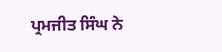ਪ੍ਰਮਜੀਤ ਸਿੰਘ ਨੇ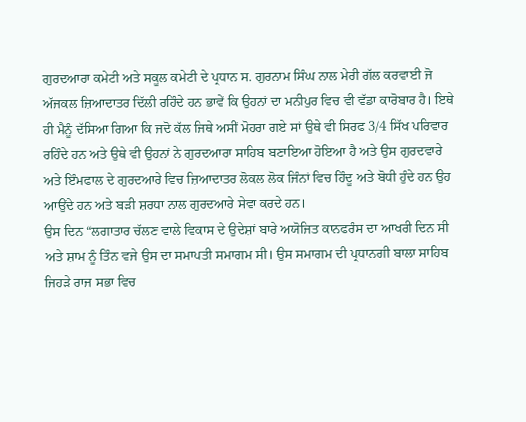ਗੁਰਦਆਰਾ ਕਮੇਟੀ ਅਤੇ ਸਕੂਲ ਕਮੇਟੀ ਦੇ ਪ੍ਰਧਾਨ ਸ. ਗੁਰਨਾਮ ਸਿੰਘ ਨਾਲ ਮੇਰੀ ਗੱਲ ਕਰਵਾਈ ਜੋ ਅੱਜਕਲ ਜ਼ਿਆਦਾਤਰ ਦਿੱਲੀ ਰਹਿੰਦੇ ਹਨ ਭਾਵੇਂ ਕਿ ਉਹਨਾਂ ਦਾ ਮਨੀਪੁਰ ਵਿਚ ਵੀ ਵੱਡਾ ਕਾਰੋਬਾਰ ਹੈ। ਇਥੇ ਹੀ ਮੈਨੂੰ ਦੱਸਿਆ ਗਿਆ ਕਿ ਜਦੋ ਕੱਲ ਜਿਥੇ ਅਸੀਂ ਮੋਹਰਾ ਗਏ ਸਾਂ ਉਥੇ ਵੀ ਸਿਰਫ 3/4 ਸਿੱਖ ਪਰਿਵਾਰ ਰਹਿੰਦੇ ਹਨ ਅਤੇ ਉਥੇ ਵੀ ਉਹਨਾਂ ਨੇ ਗੁਰਦਆਰਾ ਸਾਹਿਬ ਬਣਾਇਆ ਹੋਇਆ ਹੈ ਅਤੇ ਉਸ ਗੁਰਦਵਾਰੇ ਅਤੇ ਇੰਮਫਾਲ ਦੇ ਗੁਰਦਆਰੇ ਵਿਚ ਜ਼ਿਆਦਾਤਰ ਲੋਕਲ ਲੋਕ ਜਿੰਨਾਂ ਵਿਚ ਹਿੰਦੂ ਅਤੇ ਬੋਧੀ ਹੁੰਦੇ ਹਨ ਉਹ ਆਉਂਦੇ ਹਨ ਅਤੇ ਬੜੀ ਸ਼ਰਧਾ ਨਾਲ ਗੁਰਦਆਰੇ ਸੇਵਾ ਕਰਦੇ ਹਨ।
ਉਸ ਦਿਨ “ਲਗਾਤਾਰ ਚੱਲਣ ਵਾਲੇ ਵਿਕਾਸ ਦੇ ਉਦੇਸ਼ਾਂ ਬਾਰੇ ਅਯੋਜਿਤ ਕਾਨਫਰੰਸ ਦਾ ਆਖਰੀ ਦਿਨ ਸੀ ਅਤੇ ਸ਼ਾਮ ਨੂੰ ਤਿੰਨ ਵਜੇ ਉਸ ਦਾ ਸਮਾਪਤੀ ਸਮਾਗਮ ਸੀ। ਉਸ ਸਮਾਗਮ ਦੀ ਪ੍ਰਧਾਨਗੀ ਬਾਲਾ ਸਾਹਿਬ ਜਿਹੜੇ ਰਾਜ ਸਭਾ ਵਿਚ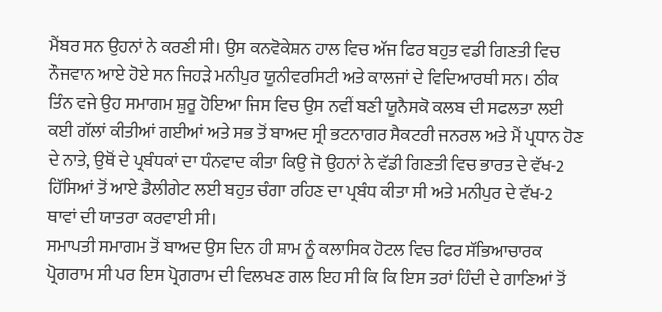ਮੈਂਬਰ ਸਨ ਉਹਨਾਂ ਨੇ ਕਰਣੀ ਸੀ। ਉਸ ਕਨਵੋਕੇਸ਼ਨ ਹਾਲ ਵਿਚ ਅੱਜ ਫਿਰ ਬਹੁਤ ਵਡੀ ਗਿਣਤੀ ਵਿਚ ਨੌਜਵਾਨ ਆਏ ਹੋਏ ਸਨ ਜਿਹੜੇ ਮਨੀਪੁਰ ਯੂਨੀਵਰਸਿਟੀ ਅਤੇ ਕਾਲਜਾਂ ਦੇ ਵਿਦਿਆਰਥੀ ਸਨ। ਠੀਕ ਤਿੰਨ ਵਜੇ ਉਹ ਸਮਾਗਮ ਸ਼ੁਰੂ ਹੋਇਆ ਜਿਸ ਵਿਚ ਉਸ ਨਵੀਂ ਬਣੀ ਯੂਨੈਸਕੋ ਕਲਬ ਦੀ ਸਫਲਤਾ ਲਈ ਕਈ ਗੱਲਾਂ ਕੀਤੀਆਂ ਗਈਆਂ ਅਤੇ ਸਭ ਤੋਂ ਬਾਅਦ ਸ੍ਰੀ ਭਟਨਾਗਰ ਸੈਕਟਰੀ ਜਨਰਲ ਅਤੇ ਮੈਂ ਪ੍ਰਧਾਨ ਹੋਣ ਦੇ ਨਾਤੇ, ਉਥੋਂ ਦੇ ਪ੍ਰਬੰਧਕਾਂ ਦਾ ਧੰਨਵਾਦ ਕੀਤਾ ਕਿਉ ਜੋ ਉਹਨਾਂ ਨੇ ਵੱਡੀ ਗਿਣਤੀ ਵਿਚ ਭਾਰਤ ਦੇ ਵੱਖ-2 ਹਿੱਸਿਆਂ ਤੋਂ ਆਏ ਡੈਲੀਗੇਟ ਲਈ ਬਹੁਤ ਚੰਗਾ ਰਹਿਣ ਦਾ ਪ੍ਰਬੰਧ ਕੀਤਾ ਸੀ ਅਤੇ ਮਨੀਪੁਰ ਦੇ ਵੱਖ-2 ਥਾਵਾਂ ਦੀ ਯਾਤਰਾ ਕਰਵਾਈ ਸੀ।
ਸਮਾਪਤੀ ਸਮਾਗਮ ਤੋਂ ਬਾਅਦ ਉਸ ਦਿਨ ਹੀ ਸ਼ਾਮ ਨੂੰ ਕਲਾਸਿਕ ਹੋਟਲ ਵਿਚ ਫਿਰ ਸੱਭਿਆਚਾਰਕ ਪ੍ਰੋਗਰਾਮ ਸੀ ਪਰ ਇਸ ਪ੍ਰੋਗਰਾਮ ਦੀ ਵਿਲਖਣ ਗਲ ਇਹ ਸੀ ਕਿ ਕਿ ਇਸ ਤਰਾਂ ਹਿੰਦੀ ਦੇ ਗਾਣਿਆਂ ਤੋਂ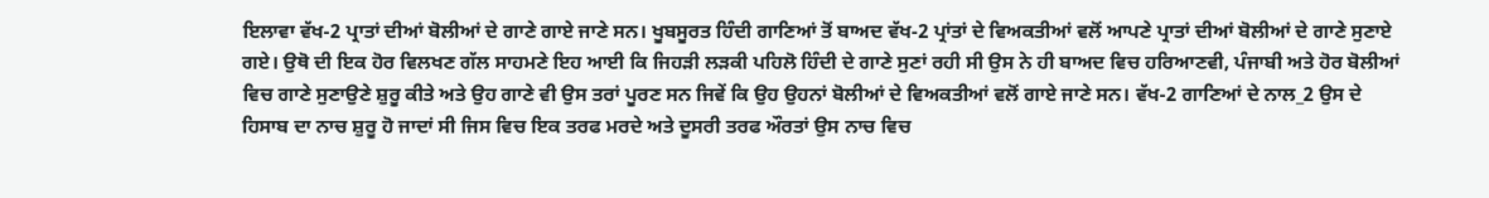ਇਲਾਵਾ ਵੱਖ-2 ਪ੍ਰਾਤਾਂ ਦੀਆਂ ਬੋਲੀਆਂ ਦੇ ਗਾਣੇ ਗਾਏ ਜਾਣੇ ਸਨ। ਖੂਬਸੂਰਤ ਹਿੰਦੀ ਗਾਣਿਆਂ ਤੋਂ ਬਾਅਦ ਵੱਖ-2 ਪ੍ਰਾਂਤਾਂ ਦੇ ਵਿਅਕਤੀਆਂ ਵਲੋਂ ਆਪਣੇ ਪ੍ਰਾਤਾਂ ਦੀਆਂ ਬੋਲੀਆਂ ਦੇ ਗਾਣੇ ਸੁਣਾਏ ਗਏ। ਉਥੋ ਦੀ ਇਕ ਹੋਰ ਵਿਲਖਣ ਗੱਲ ਸਾਹਮਣੇ ਇਹ ਆਈ ਕਿ ਜਿਹੜੀ ਲੜਕੀ ਪਹਿਲੋ ਹਿੰਦੀ ਦੇ ਗਾਣੇ ਸੁਣਾਂ ਰਹੀ ਸੀ ਉਸ ਨੇ ਹੀ ਬਾਅਦ ਵਿਚ ਹਰਿਆਣਵੀ, ਪੰਜਾਬੀ ਅਤੇ ਹੋਰ ਬੋਲੀਆਂ ਵਿਚ ਗਾਣੇ ਸੁਣਾਉਣੇ ਸ਼ੁਰੂ ਕੀਤੇ ਅਤੇ ਉਹ ਗਾਣੇ ਵੀ ਉਸ ਤਰਾਂ ਪੂਰਣ ਸਨ ਜਿਵੇਂ ਕਿ ਉਹ ਉਹਨਾਂ ਬੋਲੀਆਂ ਦੇ ਵਿਅਕਤੀਆਂ ਵਲੋਂ ਗਾਏ ਜਾਣੇ ਸਨ। ਵੱਖ-2 ਗਾਣਿਆਂ ਦੇ ਨਾਲ_2 ਉਸ ਦੇ ਹਿਸਾਬ ਦਾ ਨਾਚ ਸ਼ੁਰੂ ਹੋ ਜਾਦਾਂ ਸੀ ਜਿਸ ਵਿਚ ਇਕ ਤਰਫ ਮਰਦੇ ਅਤੇ ਦੂਸਰੀ ਤਰਫ ਔਰਤਾਂ ਉਸ ਨਾਚ ਵਿਚ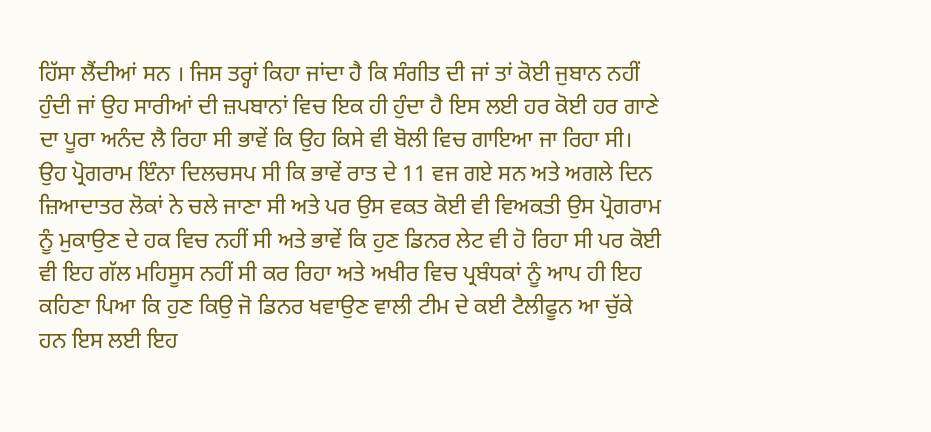ਹਿੱਸਾ ਲੈਂਦੀਆਂ ਸਨ । ਜਿਸ ਤਰ੍ਹਾਂ ਕਿਹਾ ਜਾਂਦਾ ਹੈ ਕਿ ਸੰਗੀਤ ਦੀ ਜਾਂ ਤਾਂ ਕੋਈ ਜੁਬਾਨ ਨਹੀਂ ਹੁੰਦੀ ਜਾਂ ਉਹ ਸਾਰੀਆਂ ਦੀ ਜ਼ਪਬਾਨਾਂ ਵਿਚ ਇਕ ਹੀ ਹੁੰਦਾ ਹੈ ਇਸ ਲਈ ਹਰ ਕੋਈ ਹਰ ਗਾਣੇ ਦਾ ਪੂਰਾ ਅਨੰਦ ਲੈ ਰਿਹਾ ਸੀ ਭਾਵੇਂ ਕਿ ਉਹ ਕਿਸੇ ਵੀ ਬੋਲੀ ਵਿਚ ਗਾਇਆ ਜਾ ਰਿਹਾ ਸੀ। ਉਹ ਪ੍ਰੋਗਰਾਮ ਇੰਨਾ ਦਿਲਚਸਪ ਸੀ ਕਿ ਭਾਵੇਂ ਰਾਤ ਦੇ 11 ਵਜ ਗਏ ਸਨ ਅਤੇ ਅਗਲੇ ਦਿਨ ਜ਼ਿਆਦਾਤਰ ਲੋਕਾਂ ਨੇ ਚਲੇ ਜਾਣਾ ਸੀ ਅਤੇ ਪਰ ਉਸ ਵਕਤ ਕੋਈ ਵੀ ਵਿਅਕਤੀ ਉਸ ਪ੍ਰੋਗਰਾਮ ਨੂੰ ਮੁਕਾਉਣ ਦੇ ਹਕ ਵਿਚ ਨਹੀਂ ਸੀ ਅਤੇ ਭਾਵੇਂ ਕਿ ਹੁਣ ਡਿਨਰ ਲੇਟ ਵੀ ਹੋ ਰਿਹਾ ਸੀ ਪਰ ਕੋਈ ਵੀ ਇਹ ਗੱਲ ਮਹਿਸੂਸ ਨਹੀਂ ਸੀ ਕਰ ਰਿਹਾ ਅਤੇ ਅਖੀਰ ਵਿਚ ਪ੍ਰਬੰਧਕਾਂ ਨੂੰ ਆਪ ਹੀ ਇਹ ਕਹਿਣਾ ਪਿਆ ਕਿ ਹੁਣ ਕਿਉ ਜੋ ਡਿਨਰ ਖਵਾਉਣ ਵਾਲੀ ਟੀਮ ਦੇ ਕਈ ਟੈਲੀਫੂਨ ਆ ਚੁੱਕੇ ਹਨ ਇਸ ਲਈ ਇਹ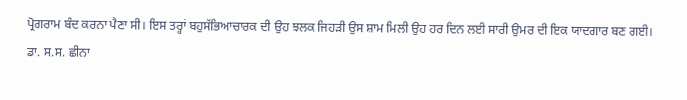ਪ੍ਰੋਗਰਾਮ ਬੰਦ ਕਰਨਾ ਪੈਣਾ ਸੀ। ਇਸ ਤਰ੍ਹਾਂ ਬਹੁਸੱਭਿਆਚਾਰਕ ਦੀ ਉਹ ਝਲਕ ਜਿਹੜੀ ਉਸ ਸ਼ਾਮ ਮਿਲੀ ਉਹ ਹਰ ਦਿਨ ਲਈ ਸਾਰੀ ਉਮਰ ਦੀ ਇਕ ਯਾਦਗਾਰ ਬਣ ਗਈ।
ਡਾ. ਸ.ਸ. ਛੀਨਾ